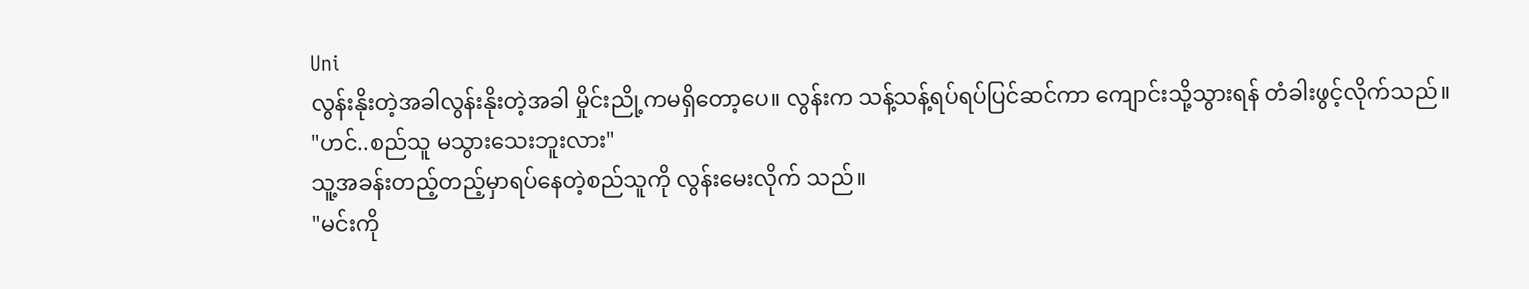Uni
လွန်းနိုးတဲ့အခါလွန်းနိုးတဲ့အခါ မှိုင်းညို့ကမရှိတော့ပေ။ လွန်းက သန့်သန့်ရပ်ရပ်ပြင်ဆင်ကာ ကျောင်းသို့သွားရန် တံခါးဖွင့်လိုက်သည်။
"ဟင်..စည်သူ မသွားသေးဘူးလား"
သူ့အခန်းတည့်တည့်မှာရပ်နေတဲ့စည်သူကို လွန်းမေးလိုက် သည်။
"မင်းကို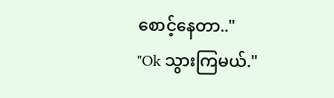စောင့်နေတာ.."
"Ok သွားကြမယ်."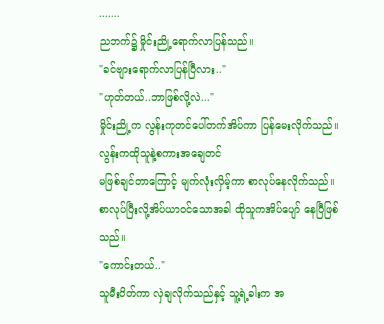.......
ညဘက်၌ မှိုင်းညို့ရောက်လာပြန်သည်။
"ခင်ဗျားရောက်လာပြန်ပြီလား.."
"ဟုတ်တယ်..ဘာဖြစ်လို့လဲ..."
မှိုင်းညို့က လွန်းကုတင်ပေါ်တက်အိပ်ကာ ပြန်မေးလိုက်သည်။
လွန်းကထိုသူနဲ့စကားအချေတင်
မဖြစ်ချင်တာကြောင့် မျက်လုံးလှိမ့်ကာ စာလုပ်နေလိုက်သည်။စာလုပ်ပြီးလို့အိပ်ယာဝင်သောအခါ ထိုသူကအိပ်ပျော် နေပြီဖြစ်သည်။
"ကောင်းတယ်.."
သူမီးပိတ်ကာ လှဲချလိုက်သည်နှင့် သူ့ရဲ့ခါးက အ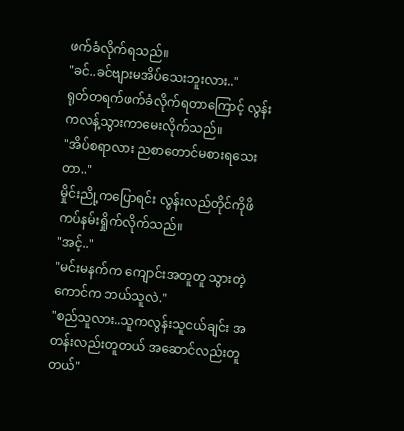ဖက်ခံလိုက်ရသည်။
"ခင်..ခင်ဗျားမအိပ်သေးဘူးလား.."
ရုတ်တရက်ဖက်ခံလိုက်ရတာကြောင့် လွန်း ကလန့်သွားကာမေးလိုက်သည်။
"အိပ်စရာလား ညစာတောင်မစားရသေးတာ.."
မှိုင်းညို့ကပြောရင်း လွန်းလည်တိုင်ကိုဖိကပ်နမ်းရှိုက်လိုက်သည်။
"အင့်.."
"မင်းမနက်က ကျောင်းအတူတူ သွားတဲ့ကောင်က ဘယ်သူလဲ."
"စည်သူလား..သူကလွန်းသူငယ်ချင်း အတန်းလည်းတူတယ် အဆောင်လည်းတူတယ်"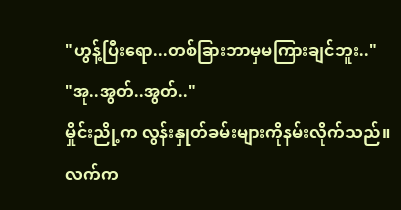"ဟွန့်ပြီးရော...တစ်ခြားဘာမှမကြားချင်ဘူး.."
"အု..အွတ်..အွတ်.."
မှိုင်းညို့က လွန်းနှုတ်ခမ်းများကိုနမ်းလိုက်သည်။ လက်က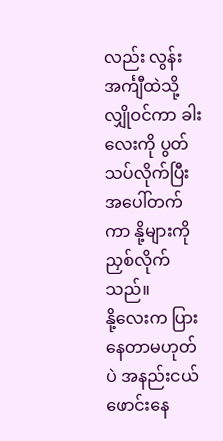လည်း လွန်းအင်္ကျီထဲသို့လျှိုဝင်ကာ ခါးလေးကို ပွတ်သပ်လိုက်ပြီး အပေါ်တက်ကာ နို့များကိုညှစ်လိုက်သည်။
နို့လေးက ပြားနေတာမဟုတ်ပဲ အနည်းငယ်ဖောင်းနေ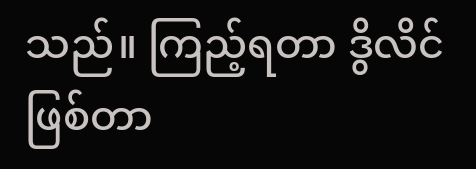သည်။ ကြည့်ရတာ ဒွိလိင်ဖြစ်တာ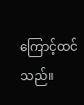ကြောင့်ထင်သည်။